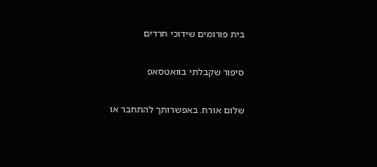בית פורומים שידוכי חרדים

סיפור שקבלתי בוואטסאפ

שלום אורח. באפשרותך להתחבר או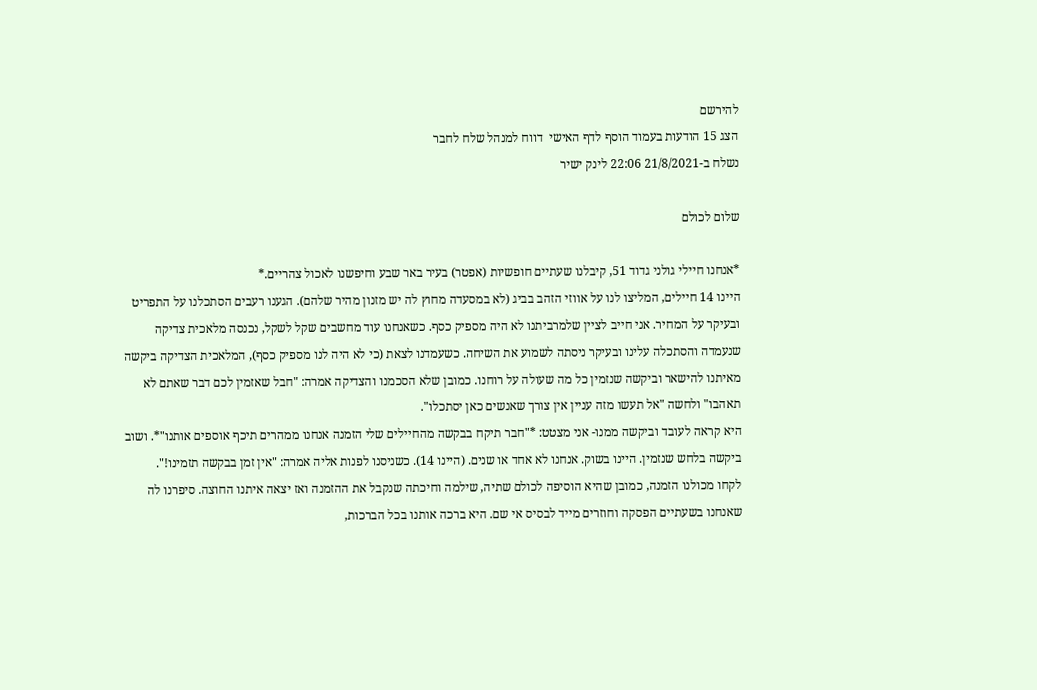להירשם
הצג 15 הודעות בעמוד הוסף לדף האישי  דווח למנהל שלח לחבר
נשלח ב-21/8/2021 22:06 לינק ישיר

שלום לכולם

*אנחנו חיילי גולני גדוד 51, קיבלנו שעתיים חופשיות (אפטר) בעיר באר שבע וחיפשנו לאכול צהריים.*
היינו 14 חיילים, המליצו לנו על אווזי הזהב בביג (לא במסעדה מחוץ לה יש מזנון מהיר שלהם). הגענו רעבים הסתכלנו על התפריט ובעיקר על המחיר. אני חייב לציין שלמרביתנו לא היה מספיק כסף. כשאנחנו עוד מחשבים שקל לשקל, נכנסה מלאכית צדיקה שנעמדה והסתכלה עלינו ובעיקר ניסתה לשמוע את השיחה. כשעמדנו לצאת (כי לא היה לנו מספיק כסף), המלאכית הצדיקה ביקשה מאיתנו להישאר וביקשה שנזמין כל מה שעולה על רוחנו. כמובן שלא הסכמנו והצדיקה אמרה: "חבל שאזמין לכם דבר שאתם לא תאהבו" ולחשה "אל תעשו מזה עניין אין צורך שאנשים כאן יסתכלו".
היא קראה לעובד וביקשה ממנו- אני מצטט: *"חבר תיקח בבקשה מהחיילים שלי הזמנה אנחנו ממהרים תיכף אוספים אותנו"*. ושוב ביקשה בלחש שנזמין. היינו בשוק. אנחנו לא אחד או שנים. (היינו 14). כשניסנו לפנות אליה אמרה: "אין זמן בבקשה תזמינו!".
לקחו מכולנו הזמנה, כמובן שהיא הוסיפה לכולם שתיה, שילמה וחיכתה שנקבל את ההזמנה ואז יצאה איתנו החוצה. סיפרנו לה שאנחנו בשעתיים הפסקה וחוזרים מייד לבסיס אי שם. היא ברכה אותנו בכל הברכות,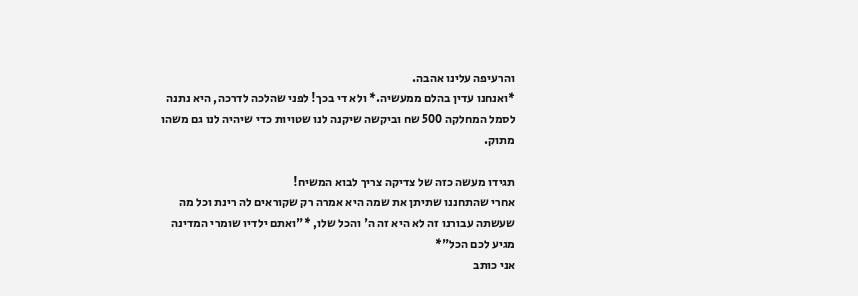והרעיפה עלינו אהבה.
*ואנחנו עדין בהלם ממעשיה.* ולא די בכך! לפני שהלכה לדרכה, היא נתנה לסמל המחלקה 500 שח וביקשה שיקנה לנו שטויות כדי שיהיה לנו גם משהו מתוק.

תגידו מעשה כזה של צדיקה צריך לבוא המשיח!
אחרי שהתחננו שתיתן את שמה היא אמרה רק שקוראים לה רינת וכל מה שעשתה עבורנו זה לא היא זה ה' והכל שלו, *"ואתם ילדיו שומרי המדינה מגיע לכם הכל"*
אני כותב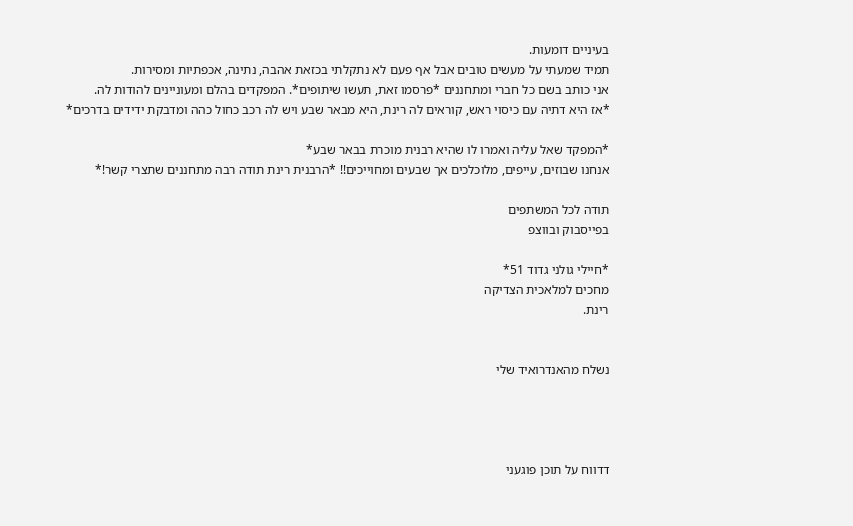בעיניים דומעות.
תמיד שמעתי על מעשים טובים אבל אף פעם לא נתקלתי בכזאת אהבה, נתינה, אכפתיות ומסירות.
אני כותב בשם כל חברי ומתחננים *פרסמו זאת, תעשו שיתופים*. המפקדים בהלם ומעוניינים להודות לה.
*אז היא דתיה עם כיסוי ראש, קוראים לה רינת, היא מבאר שבע ויש לה רכב כחול כהה ומדבקת ידידים בדרכים*

*המפקד שאל עליה ואמרו לו שהיא רבנית מוכרת בבאר שבע*
אנחנו שבוזים, עייפים, מלוכלכים אך שבעים ומחוייכים!! *הרבנית רינת תודה רבה מתחננים שתצרי קשר!*

תודה לכל המשתפים
בפייסבוק ובווצפ

*חיילי גולני גדוד 51*
מחכים למלאכית הצדיקה
רינת.


נשלח מהאנדרואיד שלי




דדווח על תוכן פוגעני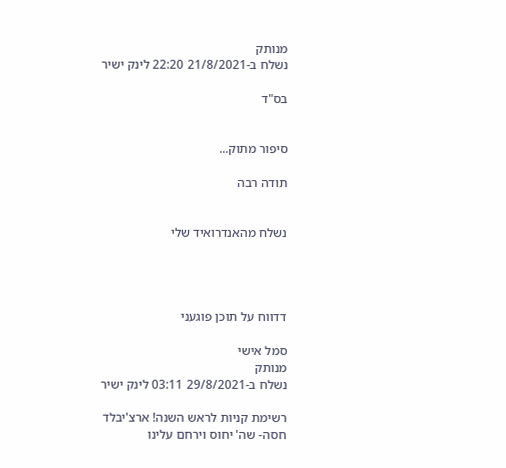מנותק
נשלח ב-21/8/2021 22:20 לינק ישיר

בס"ד


סיפור מתוק...

תודה רבה


נשלח מהאנדרואיד שלי




דדווח על תוכן פוגעני

סמל אישי
מנותק
נשלח ב-29/8/2021 03:11 לינק ישיר

רשימת קניות לראש השנה! ארצ'יבלד
חסה- שה' יחוס וירחם עלינו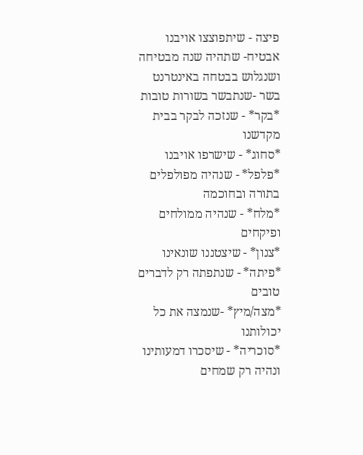פיצה - שיתפוצצו אויבנו
אבטיח- שתהיה שנה מבטיחה ושנגלוש בבטחה באינטרנט
בשר -שנתבשר בשורות טובות
*בקר* - שנזכה לבקר בבית מקדשנו
*סחוג* - שישרפו אויבנו
*פלפל* - שנהיה מפולפלים בתורה ובחוכמה
*מלח* - שנהיה ממולחים ופיקחים
*צנון* - שיצטננו שונאינו
*פיתה* - שנתפתה רק לדברים טובים
*מצה/מיץ* -שנמצה את כל יכולותנו
*סוכריה* - שיסכרו דמעותינו ונהיה רק שמחים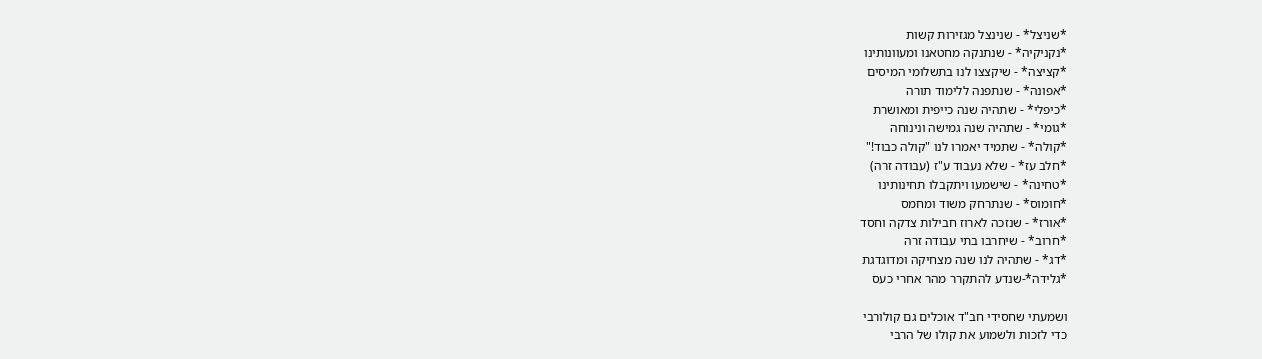*שניצל* - שנינצל מגזירות קשות
*נקניקיה* - שנתנקה מחטאנו ומעוונותינו
*קציצה* - שיקצצו לנו בתשלומי המיסים
*אפונה* - שנתפנה ללימוד תורה
*כיפלי* - שתהיה שנה כייפית ומאושרת
*גומי* - שתהיה שנה גמישה ונינוחה
*קולה* - שתמיד יאמרו לנו "קולה כבוד!"
*חלב עז* - שלא נעבוד ע"ז (עבודה זרה)
*טחינה* - שישמעו ויתקבלו תחינותינו
*חומוס* - שנתרחק משוד ומחמס
*אורז* - שנזכה לארוז חבילות צדקה וחסד
*חרוב* - שיחרבו בתי עבודה זרה
*דג* - שתהיה לנו שנה מצחיקה ומדוגדגת
*גלידה*-שנדע להתקרר מהר אחרי כעס

ושמעתי שחסידי חב"ד אוכלים גם קולורבי
כדי לזכות ולשמוע את קולו של הרבי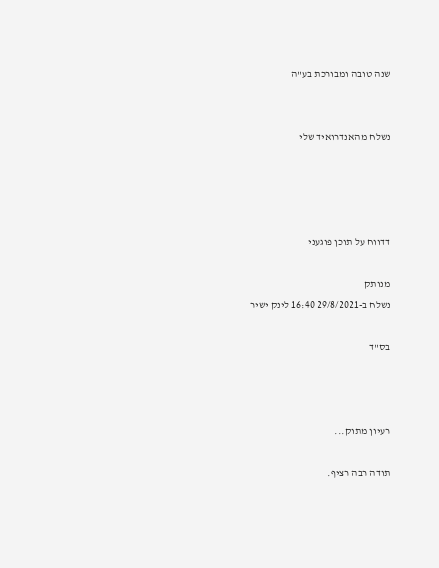שנה טובה ומבורכת בע"ה


נשלח מהאנדרואיד שלי




דדווח על תוכן פוגעני

מנותק
נשלח ב-29/8/2021 16:40 לינק ישיר

בס"ד



רעיון מתוק...

תודה רבה רציף.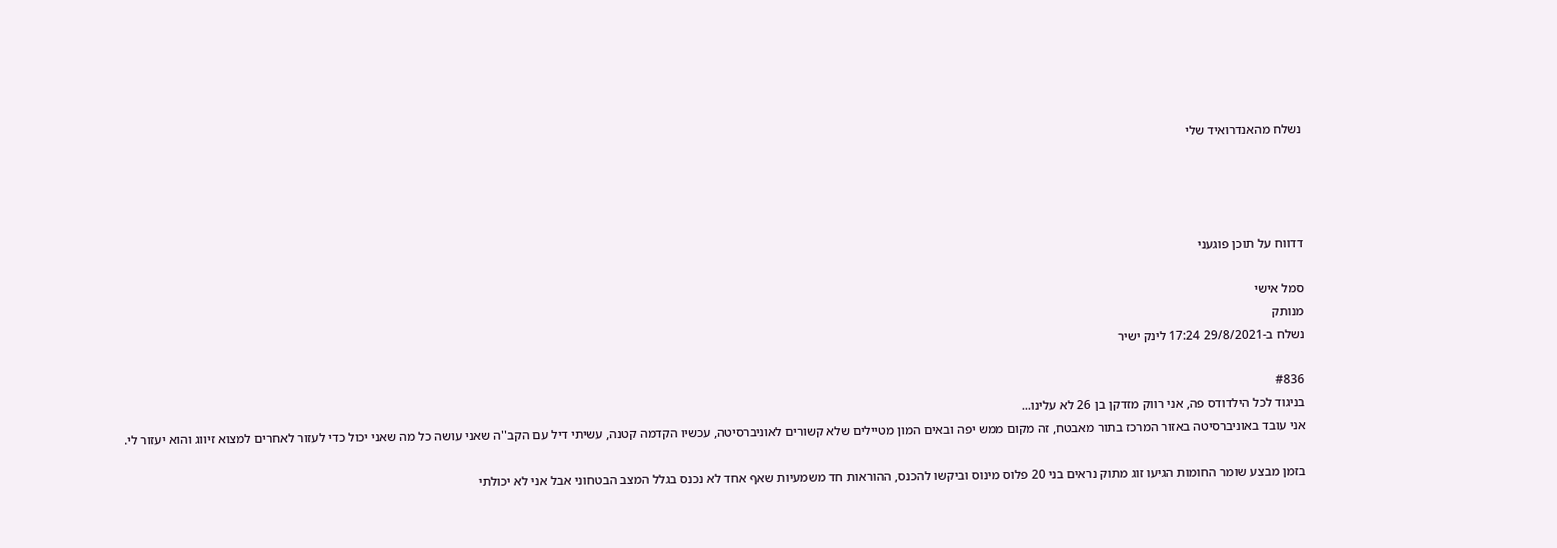נשלח מהאנדרואיד שלי




דדווח על תוכן פוגעני

סמל אישי
מנותק
נשלח ב-29/8/2021 17:24 לינק ישיר

#836
בניגוד לכל הילדודס פה, אני רווק מזדקן בן 26 לא עלינו...
אני עובד באוניברסיטה באזור המרכז בתור מאבטח, זה מקום ממש יפה ובאים המון מטיילים שלא קשורים לאוניברסיטה, עכשיו הקדמה קטנה, עשיתי דיל עם הקב''ה שאני עושה כל מה שאני יכול כדי לעזור לאחרים למצוא זיווג והוא יעזור לי.

בזמן מבצע שומר החומות הגיעו זוג מתוק נראים בני 20 פלוס מינוס וביקשו להכנס, ההוראות חד משמעיות שאף אחד לא נכנס בגלל המצב הבטחוני אבל אני לא יכולתי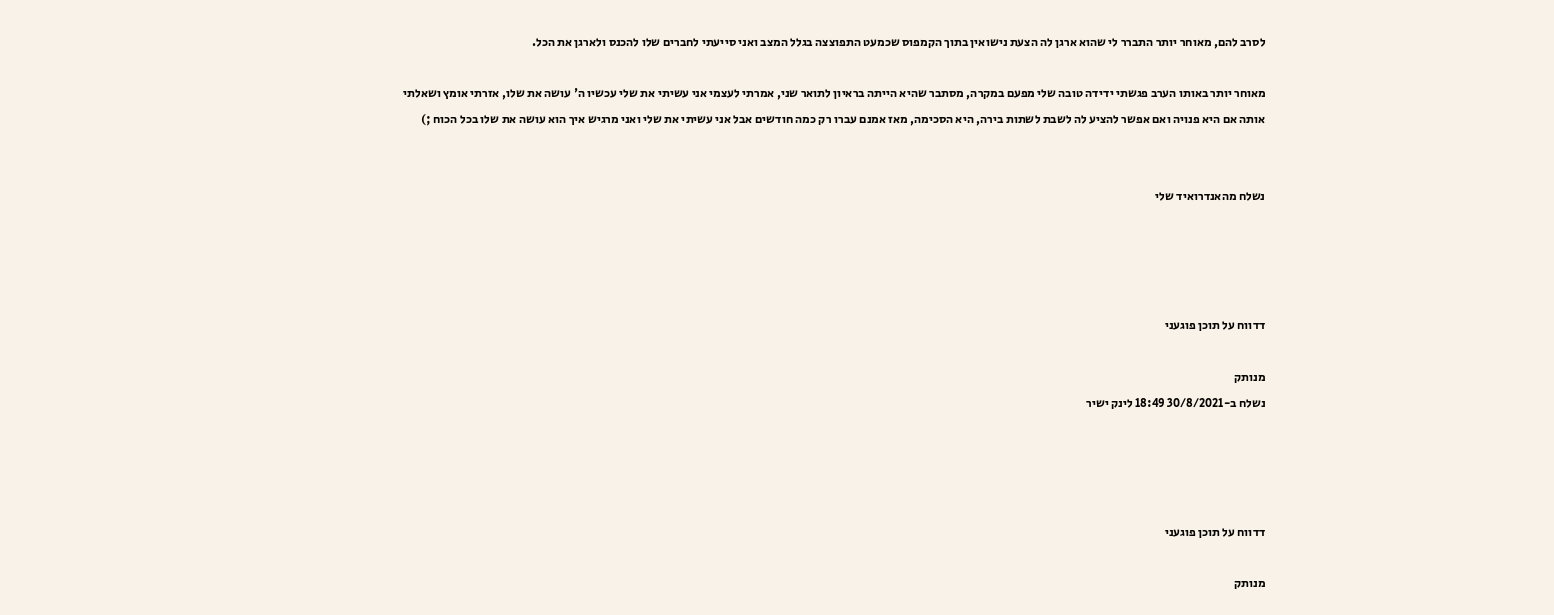לסרב להם, מאוחר יותר התברר לי שהוא ארגן לה הצעת נישואין בתוך הקמפוס שכמעט התפוצצה בגלל המצב ואני סייעתי לחברים שלו להכנס ולארגן את הכל.

מאוחר יותר באותו הערב פגשתי ידידה טובה שלי מפעם במקרה, מסתבר שהיא הייתה בראיון לתואר שני, אמרתי לעצמי אני עשיתי את שלי עכשיו ה' עושה את שלו, אזרתי אומץ ושאלתי אותה אם היא פנויה ואם אפשר להציע לה לשבת לשתות בירה, היא הסכימה, מאז אמנם עברו רק כמה חודשים אבל אני עשיתי את שלי ואני מרגיש איך הוא עושה את שלו בכל הכוח ;)


נשלח מהאנדרואיד שלי




דדווח על תוכן פוגעני

מנותק
נשלח ב-30/8/2021 18:49 לינק ישיר




דדווח על תוכן פוגעני

מנותק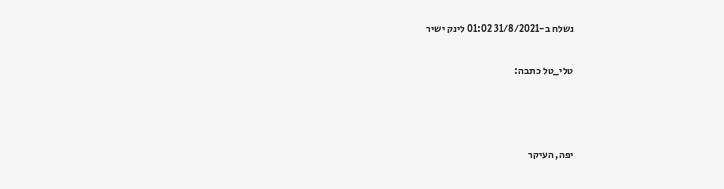נשלח ב-31/8/2021 01:02 לינק ישיר

טלי_טל כתבה:



יפה, העיקר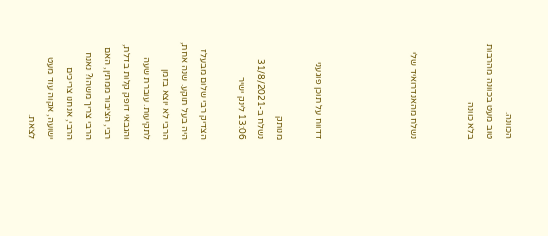הכוונה.
טוב מעט בכוונה מהרבות
בלא כוונה


נשלח מהאנדרואיד שלי




דדווח על תוכן פוגעני

מנותק
נשלח ב-31/8/2021 13:06 לינק ישיר

הצדיק רבי שלום מבעלז היה בעל תוקע. שנה אחת, הרבי לא יוצא בזמן לתקיעות. עוברת שעה והגבאי דופק קלות בדלת, רבי, הציבור ממתין, האם הרבי צריך משהו? נאנח הרבי, אנחנו צריכים ישועה, אקוה עוד מעט לצאת.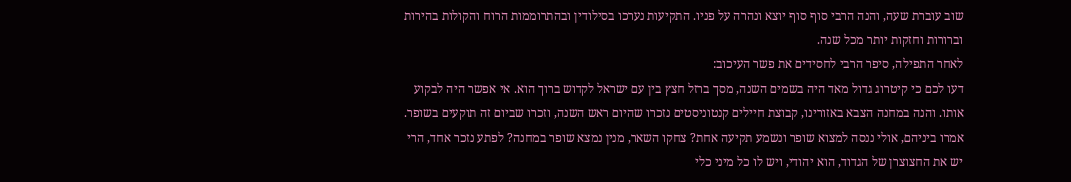שוב עוברת שעה, והנה הרבי סוף סוף יוצא ונהרה על פניו. התקיעות נערכו בסילודין ובהתרוממות הרוח והקולות בהירות וברורות וחזקות יותר מכל שנה.
לאחר התפילה, סיפר הרבי לחסידים את פשר העיכוב:
דעו לכם כי קיטרוג גדול מאד היה בשמים השנה, מסך ברזל חצץ בין עם ישראל לקדוש ברוך הוא. אי אפשר היה לבקוע אותו. והנה במחנה הצבא באזורינו, קבוצת חיילים קנטוניסטים נזכרו שהיום ראש השנה, וזכרו שביום זה תוקעים בשופר. אמרו ביניהם, אולי ננסה למצוא שופר ונשמע תקיעה אחת? צחקו השאר, מנין נמצא שופר במחנה? לפתע נזכר אחד, הרי יש את החצוצרן של הגדוד, הוא יהודי, ויש לו כל מיני כלי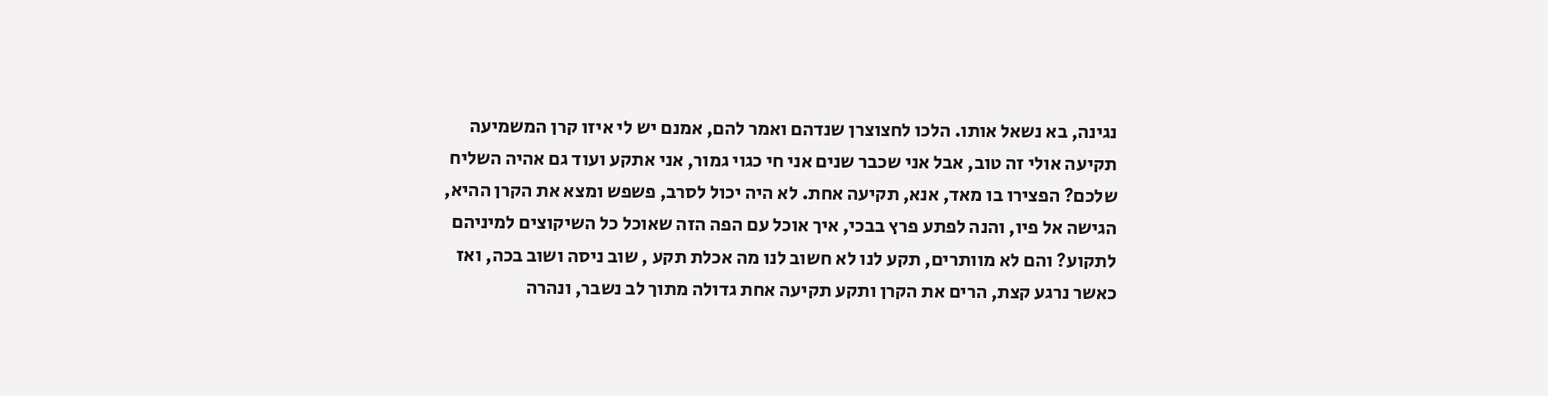נגינה, בא נשאל אותו. הלכו לחצוצרן שנדהם ואמר להם, אמנם יש לי איזו קרן המשמיעה תקיעה אולי זה טוב, אבל אני שכבר שנים אני חי כגוי גמור, אני אתקע ועוד גם אהיה השליח שלכם? הפצירו בו מאד, אנא, תקיעה אחת. לא היה יכול לסרב, פשפש ומצא את הקרן ההיא, הגישה אל פיו, והנה לפתע פרץ בבכי, איך אוכל עם הפה הזה שאוכל כל השיקוצים למיניהם לתקוע? והם לא מוותרים, תקע לנו לא חשוב לנו מה אכלת תקע , שוב ניסה ושוב בכה, ואז כאשר נרגע קצת, הרים את הקרן ותקע תקיעה אחת גדולה מתוך לב נשבר, ונהרה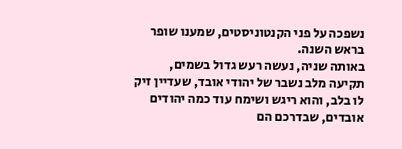נשפכה על פני הקנטוניסטים, שמענו שופר בראש השנה.
באותה שניה, נעשה רעש גדול בשמים, תקיעה מלב נשבר של יהודי אובד, שעדיין זיק לו בלב, והוא ריגש ושימח עוד כמה יהודים אובדים, שבדרכם הם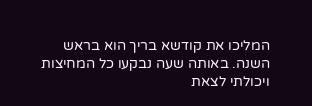המליכו את קודשא בריך הוא בראש השנה. באותה שעה נבקעו כל המחיצות ויכולתי לצאת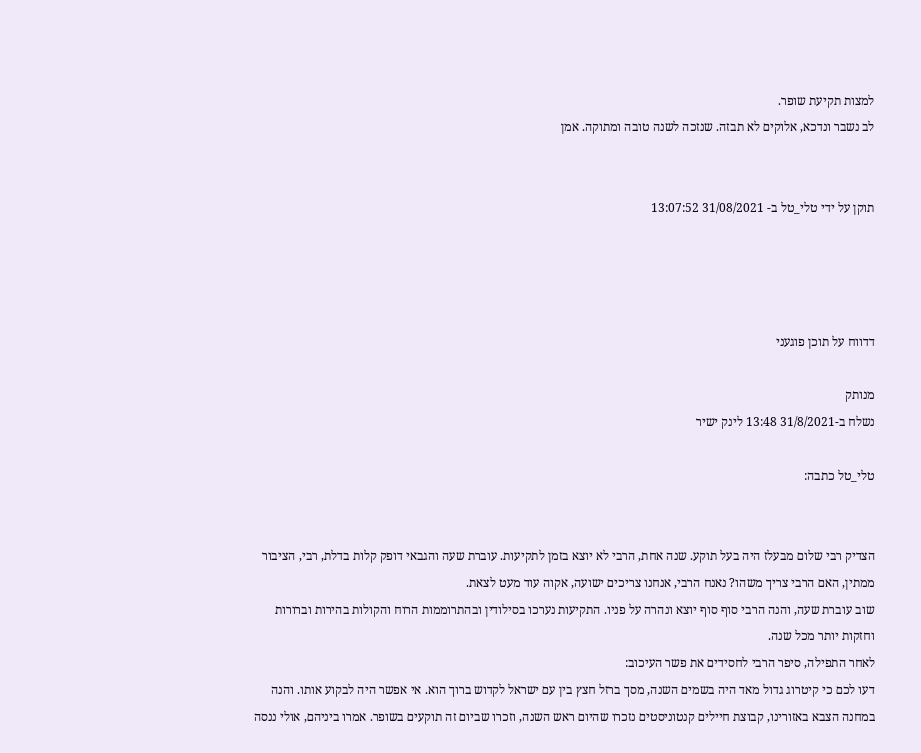למצות תקיעת שופר.
לב נשבר ונדכא, אלוקים לא תבזה. שנזכה לשנה טובה ומתוקה. אמן


תוקן על ידי טלי_טל ב- 31/08/2021 13:07:52




דדווח על תוכן פוגעני

מנותק
נשלח ב-31/8/2021 13:48 לינק ישיר

טלי_טל כתבה:


הצדיק רבי שלום מבעלז היה בעל תוקע. שנה אחת, הרבי לא יוצא בזמן לתקיעות. עוברת שעה והגבאי דופק קלות בדלת, רבי, הציבור ממתין, האם הרבי צריך משהו? נאנח הרבי, אנחנו צריכים ישועה, אקוה עוד מעט לצאת.
שוב עוברת שעה, והנה הרבי סוף סוף יוצא ונהרה על פניו. התקיעות נערכו בסילודין ובהתרוממות הרוח והקולות בהירות וברורות וחזקות יותר מכל שנה.
לאחר התפילה, סיפר הרבי לחסידים את פשר העיכוב:
דעו לכם כי קיטרוג גדול מאד היה בשמים השנה, מסך ברזל חצץ בין עם ישראל לקדוש ברוך הוא. אי אפשר היה לבקוע אותו. והנה במחנה הצבא באזורינו, קבוצת חיילים קנטוניסטים נזכרו שהיום ראש השנה, וזכרו שביום זה תוקעים בשופר. אמרו ביניהם, אולי ננסה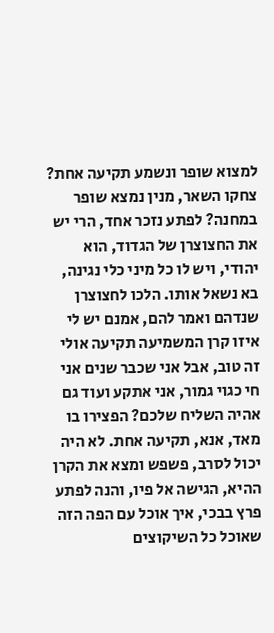למצוא שופר ונשמע תקיעה אחת? צחקו השאר, מנין נמצא שופר במחנה? לפתע נזכר אחד, הרי יש את החצוצרן של הגדוד, הוא יהודי, ויש לו כל מיני כלי נגינה, בא נשאל אותו. הלכו לחצוצרן שנדהם ואמר להם, אמנם יש לי איזו קרן המשמיעה תקיעה אולי זה טוב, אבל אני שכבר שנים אני חי כגוי גמור, אני אתקע ועוד גם אהיה השליח שלכם? הפצירו בו מאד, אנא, תקיעה אחת. לא היה יכול לסרב, פשפש ומצא את הקרן ההיא, הגישה אל פיו, והנה לפתע פרץ בבכי, איך אוכל עם הפה הזה שאוכל כל השיקוצים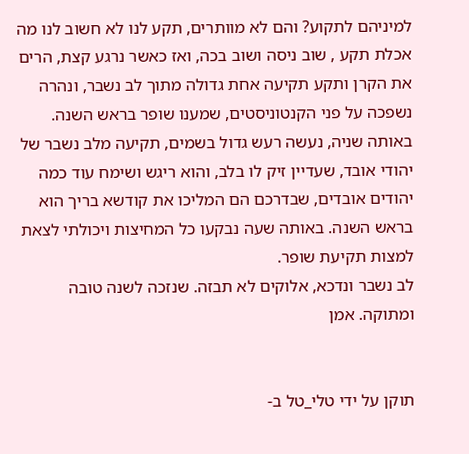למיניהם לתקוע? והם לא מוותרים, תקע לנו לא חשוב לנו מה אכלת תקע , שוב ניסה ושוב בכה, ואז כאשר נרגע קצת, הרים את הקרן ותקע תקיעה אחת גדולה מתוך לב נשבר, ונהרה נשפכה על פני הקנטוניסטים, שמענו שופר בראש השנה.
באותה שניה, נעשה רעש גדול בשמים, תקיעה מלב נשבר של יהודי אובד, שעדיין זיק לו בלב, והוא ריגש ושימח עוד כמה יהודים אובדים, שבדרכם הם המליכו את קודשא בריך הוא בראש השנה. באותה שעה נבקעו כל המחיצות ויכולתי לצאת למצות תקיעת שופר.
לב נשבר ונדכא, אלוקים לא תבזה. שנזכה לשנה טובה ומתוקה. אמן


תוקן על ידי טלי_טל ב-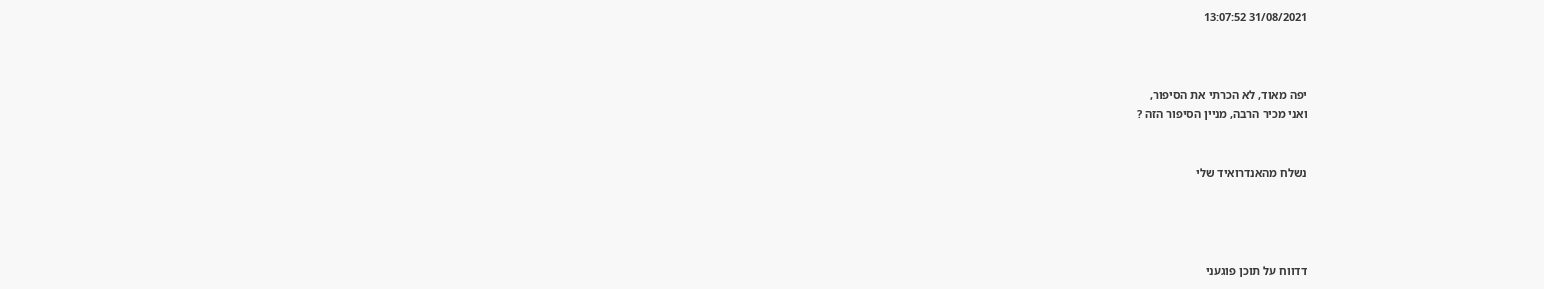31/08/2021 13:07:52



יפה מאוד, לא הכרתי את הסיפור,
ואני מכיר הרבה, מניין הסיפור הזה ?


נשלח מהאנדרואיד שלי




דדווח על תוכן פוגעני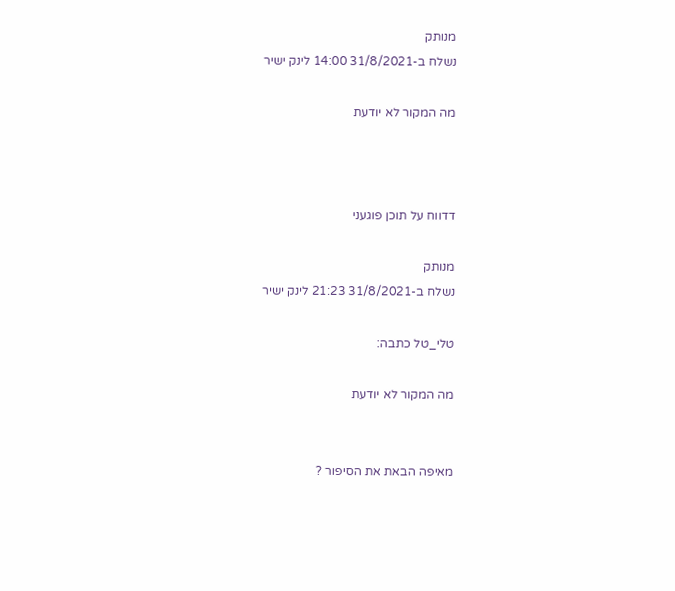מנותק
נשלח ב-31/8/2021 14:00 לינק ישיר

מה המקור לא יודעת



דדווח על תוכן פוגעני

מנותק
נשלח ב-31/8/2021 21:23 לינק ישיר

טלי_טל כתבה:

מה המקור לא יודעת


מאיפה הבאת את הסיפור ?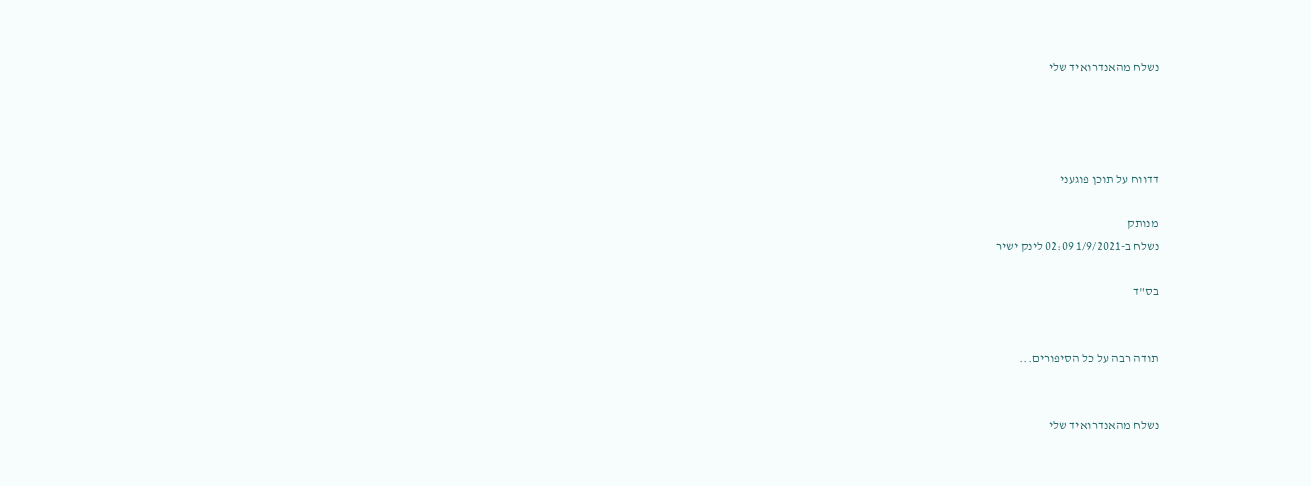נשלח מהאנדרואיד שלי




דדווח על תוכן פוגעני

מנותק
נשלח ב-1/9/2021 02:09 לינק ישיר

בס"ד


תודה רבה על כל הסיפורים...


נשלח מהאנדרואיד שלי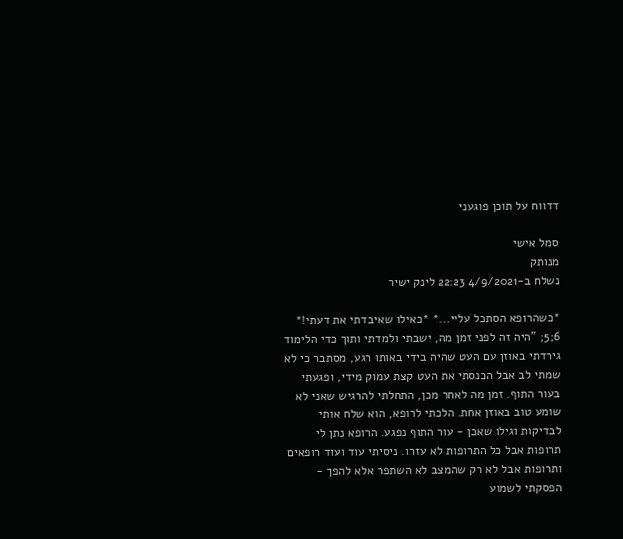דדווח על תוכן פוגעני

סמל אישי
מנותק
נשלח ב-4/9/2021 22:23 לינק ישיר

*כשהרופא הסתכל עליי...* *כאילו שאיבדתי את דעתי!* 6;5; "היה זה לפני זמן מה, ישבתי ולמדתי ותוך כדי הלימוד גירדתי באוזן עם העט שהיה בידי באותו רגע, מסתבר כי לא שמתי לב אבל הכנסתי את העט קצת עמוק מידי, ופגעתי בעור התוף. זמן מה לאחר מכן, התחלתי להרגיש שאני לא שומע טוב באוזן אחת. הלכתי לרופא, הוא שלח אותי לבדיקות וגילו שאכן - עור התוף נפגע. הרופא נתן לי תרופות אבל כל התרופות לא עזרו. ניסיתי עוד ועוד רופאים ותרופות אבל לא רק שהמצב לא השתפר אלא להפך - הפסקתי לשמוע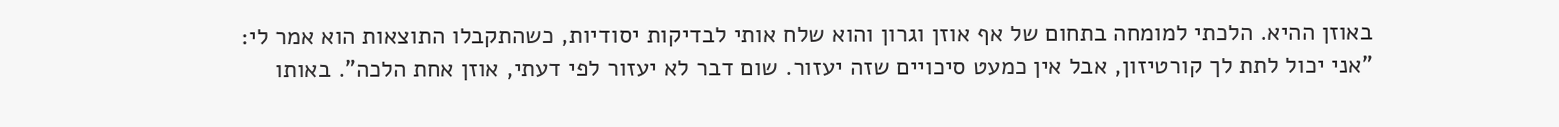באוזן ההיא. הלכתי למומחה בתחום של אף אוזן וגרון והוא שלח אותי לבדיקות יסודיות, כשהתקבלו התוצאות הוא אמר לי: "אני יכול לתת לך קורטיזון, אבל אין כמעט סיכויים שזה יעזור. שום דבר לא יעזור לפי דעתי, אוזן אחת הלכה". באותו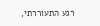רגע התעוררתי,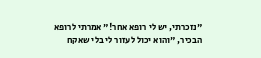"נזכרתי, יש לי רופא אחר!" אמרתי לרופא הבכיר, "והוא יכול לעזור לי בלי שאקח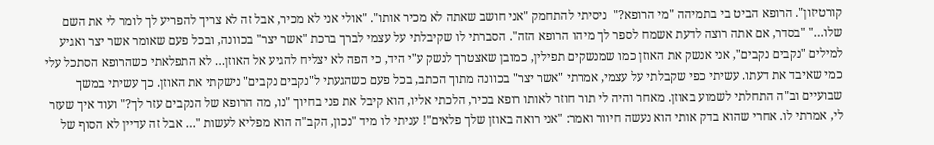קורטיזון". הרופא הביט בי בתמיהה "מי הרופא?"  ניסיתי להתחמק "אני חושב שאתה לא מכיר אותו". "אולי אני לא מכיר, אבל זה לא צריך להפריע לך לומר לי את השם שלו…" "בסדר, אם אתה רוצה לדעת אשמח לספר לך מיהו הרופא הזה". הסברתי לו שקיבלתי על עצמי לברך ברכת "אשר יצר" בכוונה, ובכל פעם שאומר אשר יצר ואגיע למילים "נקבים נקבים", אני אנשק את האוזן כמו שמנשקים תפילין, כמובן שאצטרך לנשק ע"י היד, כי הפה לא יצליח להגיע אל האוזן… לא התפלאתי כשהרופא הסתכל עלי כמי שאיבד את דעתו. עשיתי כפי שקבלתי על עצמי, אמרתי "אשר יצר" בכוונה מתוך הכתב, בכל פעם כשהגעתי ל"נקבים נקבים" נישקתי את האוזן. כך עשיתי במשך שבועיים וב"ה התחלתי לשמוע באוזן. מאחר והיה לי תור חוזר לאותו רופא בכיר, הלכתי אליו, הוא קיבל את פני בחיוך "נו, מה הרופא של הנקבים עזר לך?" ועוד איך שעזר לי, אמרתי לו. אחרי שהוא בדק אותי הוא נעשה חיוור ואמר: "אני רואה באוזן שלך פלאים"! עניתי לו מיד "נכון, הקב"ה הוא מפליא לעשות "… אבל זה עדיין לא הסוף של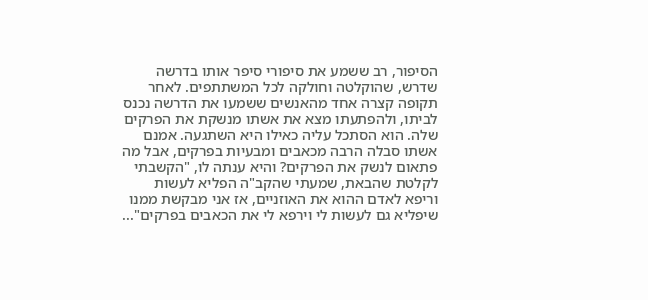הסיפור, רב ששמע את סיפורי סיפר אותו בדרשה שדרש, שהוקלטה וחולקה לכל המשתתפים. לאחר תקופה קצרה אחד מהאנשים ששמעו את הדרשה נכנס לביתו, ולהפתעתו מצא את אשתו מנשקת את הפרקים שלה. הוא הסתכל עליה כאילו היא השתגעה. אמנם אשתו סבלה הרבה מכאבים ומבעיות בפרקים, אבל מה פתאום לנשק את הפרקים? והיא ענתה לו, "הקשבתי לקלטת שהבאת, שמעתי שהקב"ה הפליא לעשות וריפא לאדם ההוא את האוזניים, אז אני מבקשת ממנו שיפליא גם לעשות לי וירפא לי את הכאבים בפרקים"...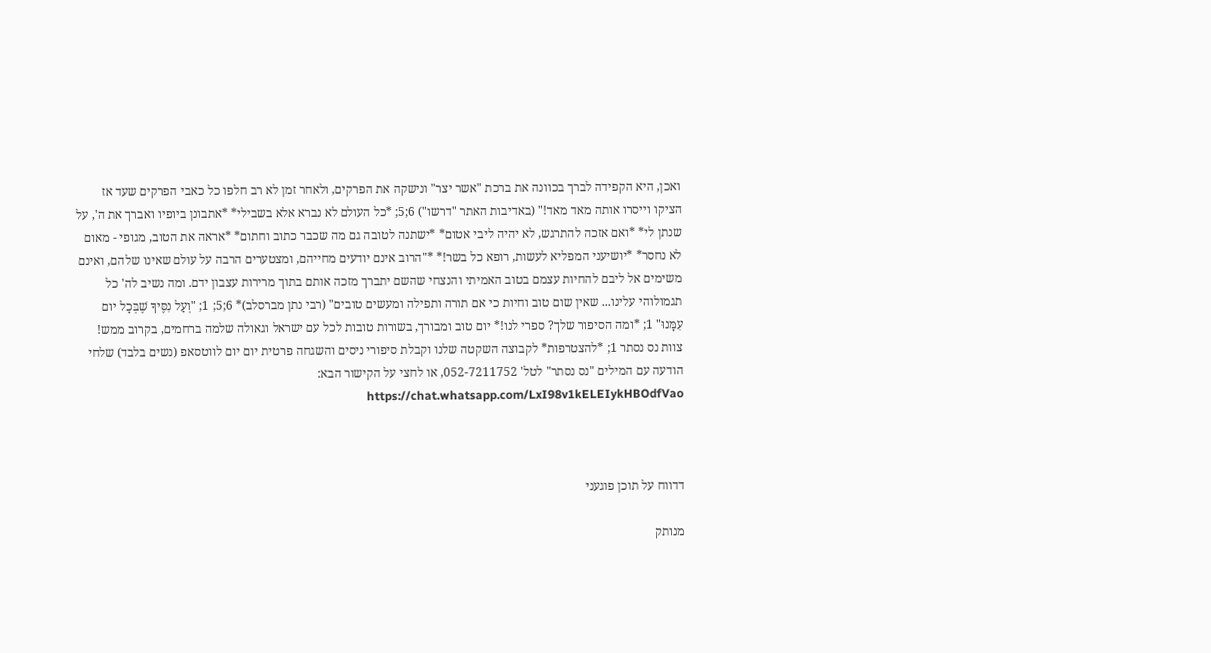ואכן, היא הקפידה לברך בכוונה את ברכת "אשר יצר" ונישקה את הפרקים, ולאחר זמן לא רב חלפו כל כאבי הפרקים שעד אז הציקו וייסרו אותה מאד מאד!" (באדיבות האתר "דרשו") 6;5; *כל העולם לא נברא אלא בשבילי* *אתבונן ביופיו ואברך את ה', על שנתן לי* *ואם אזכה להתרגש, לא יהיה ליבי אטום* *ישתנה לטובה גם מה שכבר כתוב וחתום* *אראה את הטוב, מגופי - מאום לא נחסר* *יושיעני המפליא לעשות, רופא כל בשר!* *"הרוב אינם יודעים מחייהם, ומצטערים הרבה על עולם שאינו שלהם, ואינם משימים אל ליבם להחיות עצמם בטוב האמיתי והנצחי שהשם יתברך מזכה אותם בתוך מרירות עצבון ידם. ומה נשיב לה' כל תגמולוהי עלינו... שאין שום טוב וחיות כי אם תורה ותפילה ומעשים טובים" (רבי נתן מברסלב)* 6;5; 1; "וְעַל נִסֶּיךָ שֶׁבְּכָל יום עִמָּנוּ" 1; *ומה הסיפור שלך? ספרי לנו!* יום טוב ומבורך, בשורות טובות לכל עם ישראל וגאולה שלמה ברחמים, בקרוב ממש! צוות נס נסתר 1; *להצטרפות* לקבוצה השקטה שלנו וקבלת סיפורי ניסים והשגחה פרטית יום יום לווטסאפ (נשים בלבד) שלחי הודעה עם המילים "נס נסתר" לטל' 052-7211752, או לחצי על הקישור הבא: https://chat.whatsapp.com/LxI98v1kELEIykHBOdfVao



דדווח על תוכן פוגעני

מנותק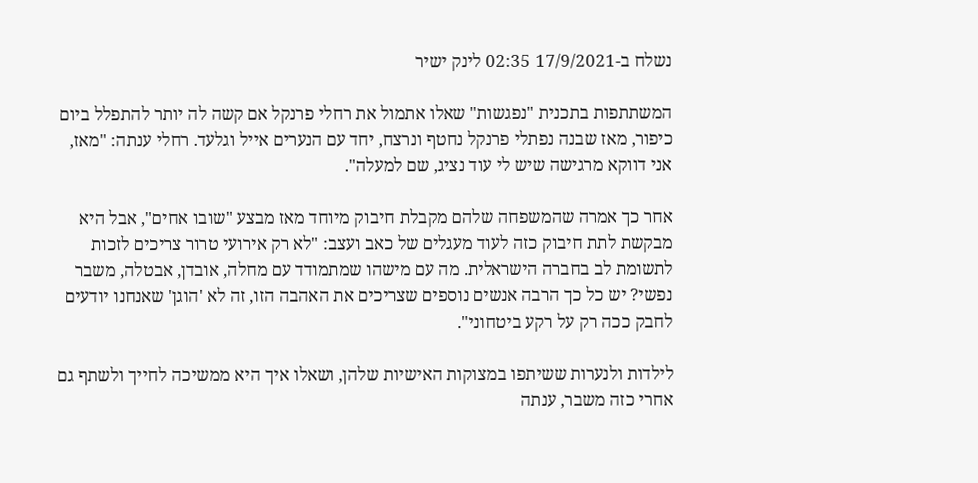נשלח ב-17/9/2021 02:35 לינק ישיר

המשתתפות בתכנית "נפגשות" שאלו אתמול את רחלי פרנקל אם קשה לה יותר להתפלל ביום כיפור, מאז שבנה נפתלי פרנקל נחטף ונרצח, יחד עם הנערים אייל וגלעד. רחלי ענתה: "מאז, אני דווקא מרגישה שיש לי עוד נציג, שם למעלה".

אחר כך אמרה שהמשפחה שלהם מקבלת חיבוק מיוחד מאז מבצע "שובו אחים", אבל היא מבקשת לתת חיבוק כזה לעוד מעגלים של כאב ועצב: "לא רק אירועי טרור צריכים לזכות לתשומת לב בחברה הישראלית. מה עם מישהו שמתמודד עם מחלה, אובדן, אבטלה, משבר נפשי? יש כל כך הרבה אנשים נוספים שצריכים את האהבה הזו, זה לא 'הוגן' שאנחנו יודעים לחבק ככה רק על רקע ביטחוני".

לילדות ולנערות ששיתפו במצוקות האישיות שלהן, ושאלו איך היא ממשיכה לחייך ולשתף גם אחרי כזה משבר, ענתה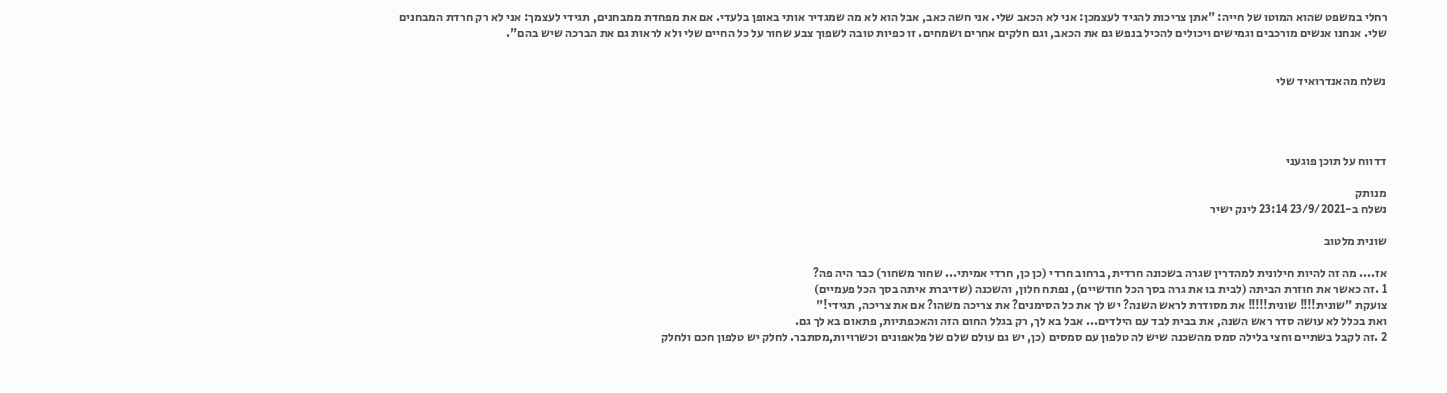רחלי במשפט שהוא המוטו של חייה: "אתן צריכות להגיד לעצמכן: אני לא הכאב שלי. אני חשה כאב, אבל הוא לא מה שמגדיר אותי באופן בלעדי. אם את מפחדת ממבחנים, תגידי לעצמך: אני לא רק חרדת המבחנים שלי. אנחנו אנשים מורכבים וגמישים ויכולים להכיל בנפש גם את הכאב, וגם חלקים אחרים ושמחים. זו כפיות טובה לשפוך צבע שחור על כל החיים שלי ולא לראות גם את הברכה שיש בהם".


נשלח מהאנדרואיד שלי




דדווח על תוכן פוגעני

מנותק
נשלח ב-23/9/2021 23:14 לינק ישיר

שונית מלטוב

אז.... מה זה להיות חילונית למהדרין שגרה בשכונה חרדית, ברחוב חרדי (כן כן, חרדי אמיתי... שחור משחור) כבר היה פה?
1 .זה כאשר את חוזרת הביתה (לבית בו את גרה בסך הכל חודשיים), נפתח חלון, והשכנה (שדיברת איתה בסך הכל פעמיים)
צועקת "שונית!!!! שונית!!!!! את מסודרת לראש השנה? יש לך את כל הסימנים? את צריכה משהו? אם את צריכה, תגידי!"
ואת בכלל לא עושה סדר ראש השנה, את בבית לבד עם הילדים... אבל בא לך, רק בגלל החום הזה והאכפתיות, פתאום בא לך גם.
2 .זה לקבל בשתיים וחצי בלילה סמס מהשכנה שיש לה טלפון עם סמסים (כן, יש גם עולם שלם של פלאפונים וכשרויות,מסתבר. לחלק יש טלפון חכם ולחלק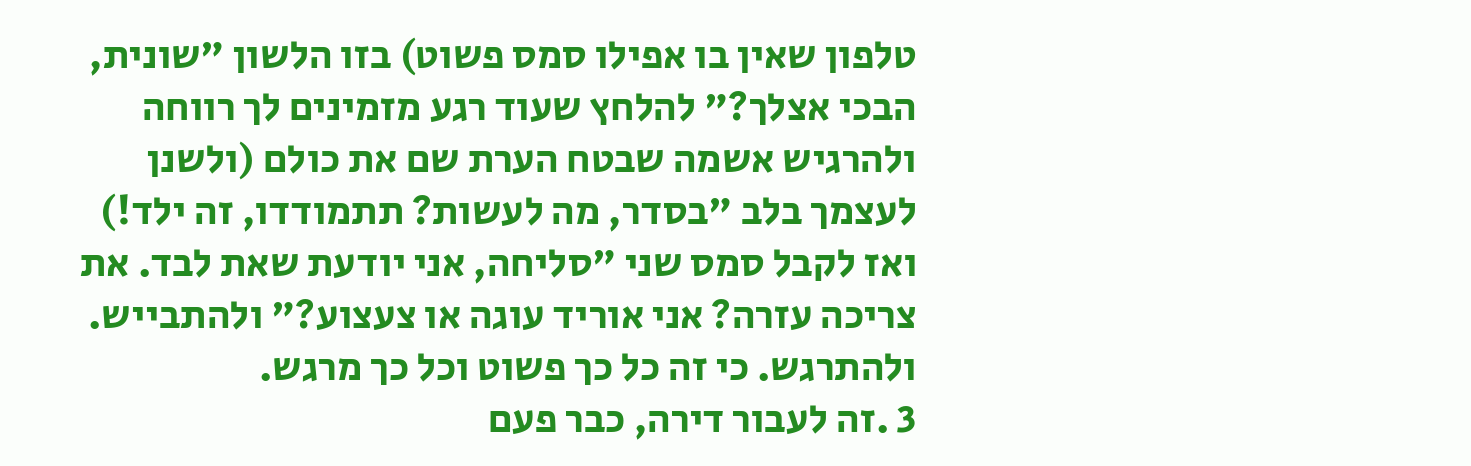טלפון שאין בו אפילו סמס פשוט) בזו הלשון "שונית, הבכי אצלך?" להלחץ שעוד רגע מזמינים לך רווחה ולהרגיש אשמה שבטח הערת שם את כולם (ולשנן לעצמך בלב "בסדר, מה לעשות? תתמודדו, זה ילד!) ואז לקבל סמס שני "סליחה, אני יודעת שאת לבד. את צריכה עזרה? אני אוריד עוגה או צעצוע?" ולהתבייש. ולהתרגש. כי זה כל כך פשוט וכל כך מרגש.
3 .זה לעבור דירה, כבר פעם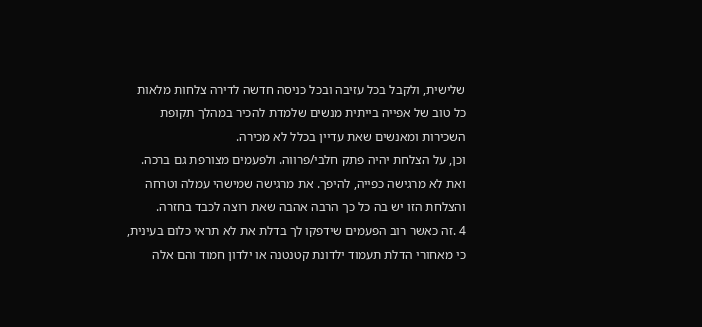שלישית, ולקבל בכל עזיבה ובכל כניסה חדשה לדירה צלחות מלאות כל טוב של אפייה בייתית מנשים שלמדת להכיר במהלך תקופת השכירות ומאנשים שאת עדיין בכלל לא מכירה.
וכן, על הצלחת יהיה פתק חלבי/פרווה. ולפעמים מצורפת גם ברכה. ואת לא מרגישה כפייה, להיפך. את מרגישה שמישהי עמלה וטרחה והצלחת הזו יש בה כל כך הרבה אהבה שאת רוצה לכבד בחזרה.
4 .זה כאשר רוב הפעמים שידפקו לך בדלת את לא תראי כלום בעינית, כי מאחורי הדלת תעמוד ילדונת קטנטנה או ילדון חמוד והם אלה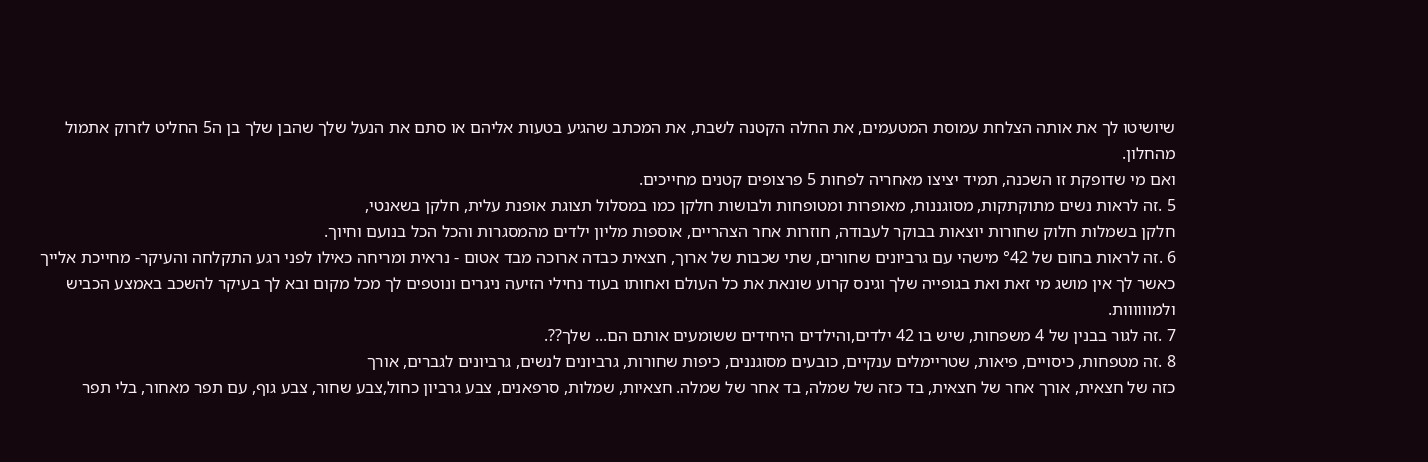שיושיטו לך את אותה הצלחת עמוסת המטעמים, את החלה הקטנה לשבת, את המכתב שהגיע בטעות אליהם או סתם את הנעל שלך שהבן שלך בן ה5 החליט לזרוק אתמול מהחלון.
ואם מי שדופקת זו השכנה, תמיד יציצו מאחריה לפחות 5 פרצופים קטנים מחייכים.
5 .זה לראות נשים מתוקתקות, מסוגננות, מאופרות ומטופחות ולבושות חלקן כמו במסלול תצוגת אופנת עלית, חלקן בשאנטי,
חלקן בשמלות חלוק שחורות יוצאות בבוקר לעבודה, חוזרות אחר הצהריים, אוספות מליון ילדים מהמסגרות והכל הכל בנועם וחיוך.
6 .זה לראות בחום של °42 מישהי עם גרביונים שחורים, שתי שכבות של ארוך, חצאית כבדה ארוכה מבד אטום - נראית ומריחה כאילו לפני רגע התקלחה והעיקר- מחייכת אלייך כאשר לך אין מושג מי זאת ואת בגופייה שלך וגינס קרוע שונאת את כל העולם ואחותו בעוד נחילי הזיעה ניגרים ונוטפים לך מכל מקום ובא לך בעיקר להשכב באמצע הכביש ולמוווווות.
7 .זה לגור בבנין של 4 משפחות, שיש בו 42 ילדים,והילדים היחידים ששומעים אותם הם... שלך??.
8 .זה מטפחות, כיסויים, פיאות, שטריימלים ענקיים, כובעים מסוגננים, כיפות שחורות, גרביונים לנשים, גרביונים לגברים, אורך
כזה של חצאית, אורך אחר של חצאית, בד כזה של שמלה, בד אחר של שמלה. חצאיות, שמלות, סרפאנים, צבע גרביון כחול,צבע שחור, צבע גוף, עם תפר מאחור, בלי תפר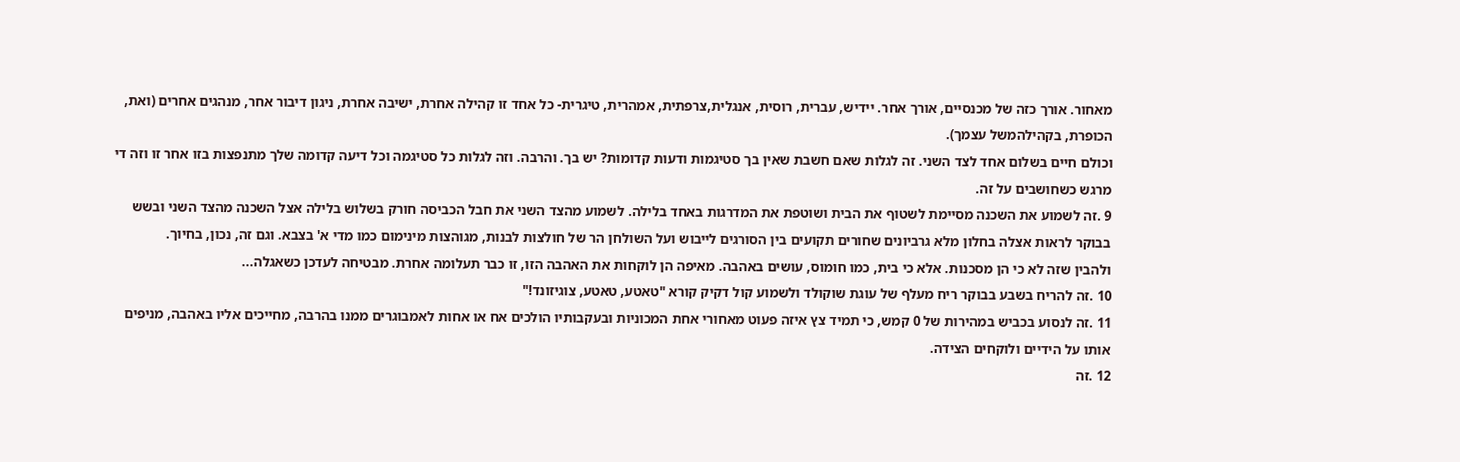מאחור. אורך כזה של מכנסיים, אורך אחר. יידיש, עברית, רוסית, אנגלית,צרפתית, אמהרית, טיגרית- כל אחד זו קהילה אחרת, ישיבה אחרת, ניגון דיבור אחר, מנהגים אחרים (ואת, הכופרת, בקהילהמשל עצמך).
וכולם חיים בשלום אחד לצד השני. זה לגלות שאם חשבת שאין בך סטיגמות ודעות קדומות? יש בך. והרבה. וזה לגלות כל סטיגמה וכל דיעה קדומה שלך מתנפצות בזו אחר זו וזה די מרגש כשחושבים על זה.
9 .זה לשמוע את השכנה מסיימת לשטוף את הבית ושוטפת את המדרגות באחד בלילה. לשמוע מהצד השני את חבל הכביסה חורק בשלוש בלילה אצל השכנה מהצד השני ובשש בבוקר לראות אצלה בחלון מלא גרביונים שחורים תקועים בין הסורגים לייבוש ועל השולחן הר של חולצות לבנות, מגוהצות מינימום כמו מדי א' בצבא. וגם זה, נכון, בחיוך.
ולהבין שזה לא כי הן מסכנות. אלא כי בית, כמו חומוס, עושים באהבה. מאיפה הן לוקחות את האהבה הזו, זו כבר תעלומה אחרת. מבטיחה לעדכן כשאגלה...
10 .זה להריח בשבע בבוקר ריח מעלף של עוגת שוקולד ולשמוע קול דקיק קורא "טאטע, טאטע, צוגיזונד!"
11 .זה לנסוע בכביש במהירות של 0 קמש, כי תמיד צץ איזה פעוט מאחורי אחת המכוניות ובעקבותיו הולכים אח או אחות לאמבוגרים ממנו בהרבה, מחייכים אליו באהבה, מניפים אותו על הידיים ולוקחים הצידה.
12 .זה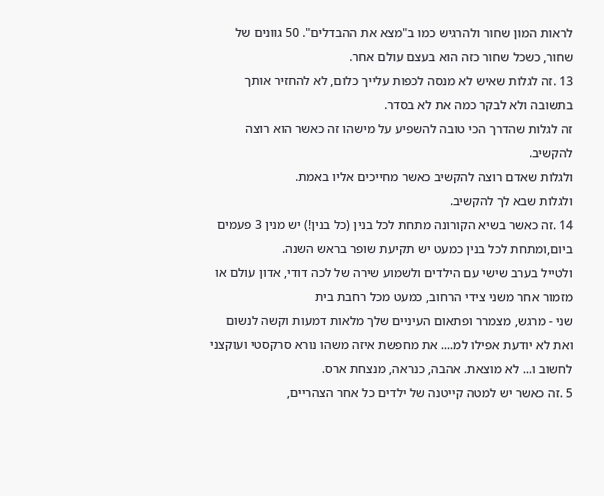לראות המון שחור ולהרגיש כמו ב"מצא את ההבדלים". 50 גוונים של שחור, כשכל שחור כזה הוא בעצם עולם אחר.
13 .זה לגלות שאיש לא מנסה לכפות עלייך כלום, לא להחזיר אותך בתשובה ולא לבקר כמה את לא בסדר.
זה לגלות שהדרך הכי טובה להשפיע על מישהו זה כאשר הוא רוצה להקשיב.
ולגלות שאדם רוצה להקשיב כאשר מחייכים אליו באמת.
ולגלות שבא לך להקשיב.
14 .זה כאשר בשיא הקורונה מתחת לכל בנין (כל בנין!) יש מנין 3 פעמים ביום,ומתחת לכל בנין כמעט יש תקיעת שופר בראש השנה.
ולטייל בערב שישי עם הילדים ולשמוע שירה של לכה דודי, אדון עולם או מזמור אחר משני צידי הרחוב, כמעט מכל רחבת בית
שני - מרגש, מצמרר ופתאום העיניים שלך מלאות דמעות וקשה לנשום ואת לא יודעת אפילו למ.... את מחפשת איזה משהו נורא סרקסטי ועוקצני לחשוב ו... לא מוצאת. אהבה, כנראה, מנצחת ארס.
5 .זה כאשר יש למטה קייטנה של ילדים כל אחר הצהריים,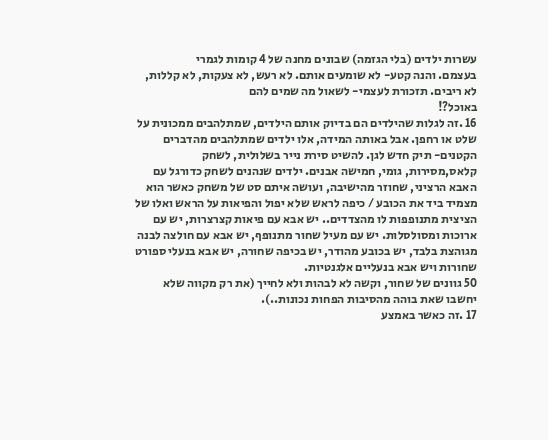עשרות ילדים (בלי הגזמה) שבונים מחנה של 4 קומות לגמרי
בעצמם. והנה קטע- לא שומעים אותם. לא רעש, לא צעקות, לא קללות, לא ריבים. תזכורת לעצמי- לשאול מה שמים להם
באוכל?!
16 .זה לגלות שהילדים הם בדיוק אותם הילדים, שמתלהבים ממכונית על שלט או רחפן. אבל באותה המידה, אלו ילדים שמתלהבים מהדברים הקטנים- תיק חדש לגן. להשיט סירת נייר בשלולית, לשחק קלאס,מסירות, גומי, חמישה אבנים. ילדים שנהנים לשחק כדורגל עם האבא הרציני, שחוזר מהישיבה, ועושה איתם סט של משחק כאשר הוא מצמיד ביד את הכובע / כיפה לראש שלא יפול והפיאות על הראש ואלו של הציצית מתנופפות לו מהצדדים.. יש אבא עם פיאות קצרצרות, יש עם ארוכות ומסולסלות. יש עם מעיל שחור מתנופף, יש אבא עם חולצה לבנה מגוהצת בלבד, יש בכובע מהודר, יש בכיפה שחורה, יש אבא בנעלי ספורט שחורות ויש אבא בנעליים אלגנטיות.
50 גוונים של שחור, וקשה לא לבהות ולא לחייך (את רק מקווה שלא יחשבו שאת בוהה מהסיבות הפחות נכונות..).
17 .זה כאשר באמצע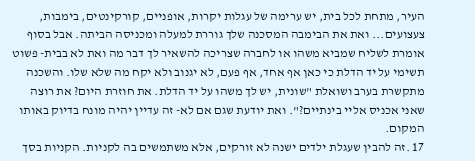העיר, מתחת לכל בית, יש ערימה של עגלות יקרות, אופניים, קורקינטים, בימבות, צעצועים... ואת את הבימבה המסכנה שלך גוררת למעלה ומכניסה הביתה. אבל בסוף אומרת לשליח שמביא משהו או לחברה שצריכה להשאיר לך דבר מה ואת לא בבית- פשוט תשימי על יד הדלת כי כאן אף אחד, אף פעם, לא יגנוב ולא יקח מה שלא שלו. והשכנה מתקשרת בערב ושואלת "שונית, יש לך משהו על יד הדלת. את חוזרת היום? את רוצה שאני אכניס אליי בינתיים?". ואת יודעת שגם אם לא- זה עדיין יהיה מונח בדיוק באותו המקום.
17 .זה להבין שעגלת ילדים ישנה לא זורקים, אלא משתמשים בה לקניות. הקניות בסך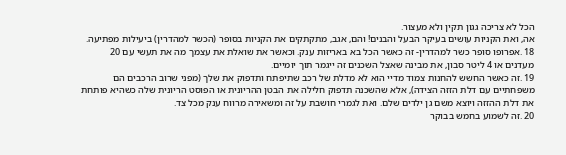הכל לא צריכה גגון תקין ולא מעצור.
אה, ואת הקניות עושים בעיקר הבעל והבנים! והם, אגב, מתקתקים את הקניות בסופר (הכשר למהדרין) ביעילות מפתיעה.
18 .אפרופו סופר כשר למהדרין- זה כאשר הכל בא באריזות ענק. וכאשר את שואלת את עצמך מה את תעשי עם 20 מעדנים או 4 ליטר סבון, את מבינה שאצל השכנים זה ייגמר תוך יומיים.
19 .זה כאשר החשש להחנות צמוד מדיי הוא לא מדלת של רכב שתיפתח ותדפוק את שלך (מפני שרוב הרכבים הם משפחתיים עם דלת הזזה הצידה), אלא שהשכנה תדפוק חלילה את הבטן ההריונית או הפוסט הריונית שלה כשהיא פותחת את דלת ההזזה ויוצא משם גן ילדים שלם. ואת לגמרי חושבת על זה ומשאירה מרווח ענק מכל צד.
20 .זה לשמוע בחמש בבוקר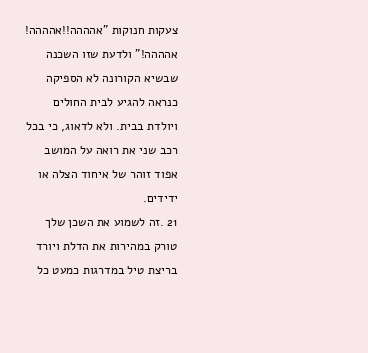צעקות חנוקות "אהההה!!אהההה! אהההה!" ולדעת שזו השכנה שבשיא הקורונה לא הספיקה כנראה להגיע לבית החולים ויולדת בבית. ולא לדאוג, כי בכל רכב שני את רואה על המושב אפוד זוהר של איחוד הצלה או ידידים.
21 .זה לשמוע את השכן שלך טורק במהירות את הדלת ויורד בריצת טיל במדרגות כמעט כל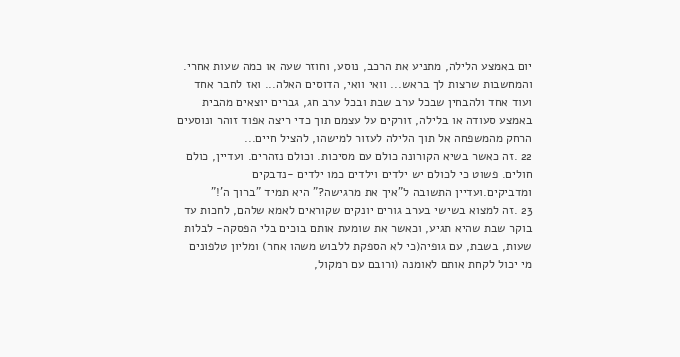יום באמצע הלילה, מתניע את הרכב, נוסע, וחוזר שעה או כמה שעות אחרי. והמחשבות שרצות לך בראש... וואי וואי, הדוסים האלה... ואז לחבר אחד ועוד אחד ולהבחין שבכל ערב שבת ובכל ערב חג, גברים יוצאים מהבית באמצע סעודה או בלילה, זורקים על עצמם תוך כדי ריצה אפוד זוהר ונוסעים הרחק מהמשפחה אל תוך הלילה לעזור למישהו, להציל חיים...
22 .זה כאשר בשיא הקורונה כולם עם מסיכות. וכולם נזהרים. ועדיין, כולם חולים. פשוט כי לכולם יש ילדים וילדים כמו ילדים -נדבקים ומדביקים.ועדיין התשובה ל"איך את מרגישה?" היא תמיד "ברוך ה'!"
23 .זה למצוא בשישי בערב גורים יונקים שקוראים לאמא שלהם, לחכות עד בוקר שבת שהיא תגיע, וכאשר את שומעת אותם בוכים בלי הפסקה- לבלות שעות, בשבת, עם גופיה(כי לא הספקת ללבוש משהו אחר) ומליון טלפונים מי יכול לקחת אותם לאומנה (ורובם עם רמקול,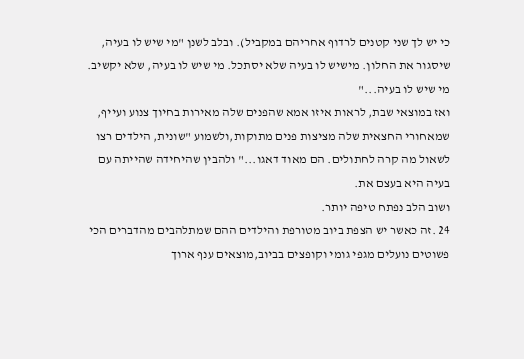כי יש לך שני קטנים לרדוף אחריהם במקביל). ובלב לשנן "מי שיש לו בעיה, שיסגור את החלון. מישיש לו בעיה שלא יסתכל. מי שיש לו בעיה, שלא יקשיב. מי שיש לו בעיה..."
ואז במוצאי שבת, לראות איזו אמא שהפנים שלה מאירות בחיוך צנוע ועייף, שמאחורי החצאית שלה מציצות פנים מתוקות,ולשמוע "שונית, הילדים רצו לשאול מה קרה לחתולים. הם מאוד דאגו..." ולהבין שהיחידה שהייתה עם בעיה היא בעצם את.
ושוב הלב נפתח טיפה יותר.
24 .זה כאשר יש הצפת ביוב מטורפת והילדים ההם שמתלהבים מהדברים הכי פשוטים נועלים מגפי גומי וקופצים בביוב,מוצאים ענף ארוך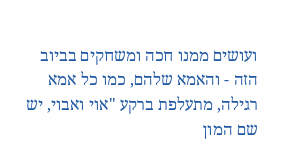ועושים ממנו חכה ומשחקים בביוב הזה - והאמא שלהם, כמו כל אמא רגילה, מתעלפת ברקע "אוי ואבוי, יש שם המון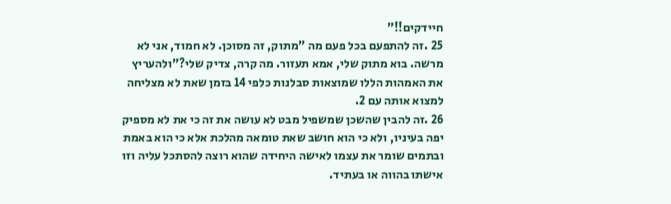חיידקים!!"
25 .זה להתפעם בכל פעם מה "מתוק, זה מסוכן. לא חמוד, אני לא מרשה. בוא מתוק שלי, אמא תעזור. מה קרה, צדיק שלי?"ולהעריץ את האמהות הללו שמוצאות סבלנות כלפי 14 בזמן שאת לא מצליחה למצוא אותה עם 2.
26 .זה להבין שהשכן שמשפיל מבט לא עושה את זה כי את לא מספיק יפה בעיניו, ולא כי הוא חושב שאת טומאה מהלכת אלא כי הוא באמת ובתמים שומר את עצמו לאישה היחידה שהוא רוצה להסתכל עליה וזו אישתו בהווה או בעתיד.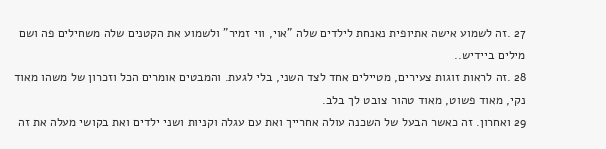27 .זה לשמוע אישה אתיופית נאנחת לילדים שלה "אוי, ווי זמיר" ולשמוע את הקטנים שלה משחילים פה ושם מילים ביידיש..
28 .זה לראות זוגות צעירים, מטיילים אחד לצד השני, בלי לגעת. והמבטים אומרים הכל וזכרון של משהו מאוד נקי, מאוד פשוט, מאוד טהור צובט לך בלב.
29 ואחרון. זה כאשר הבעל של השכנה עולה אחרייך ואת עם עגלה וקניות ושני ילדים ואת בקושי מעלה את זה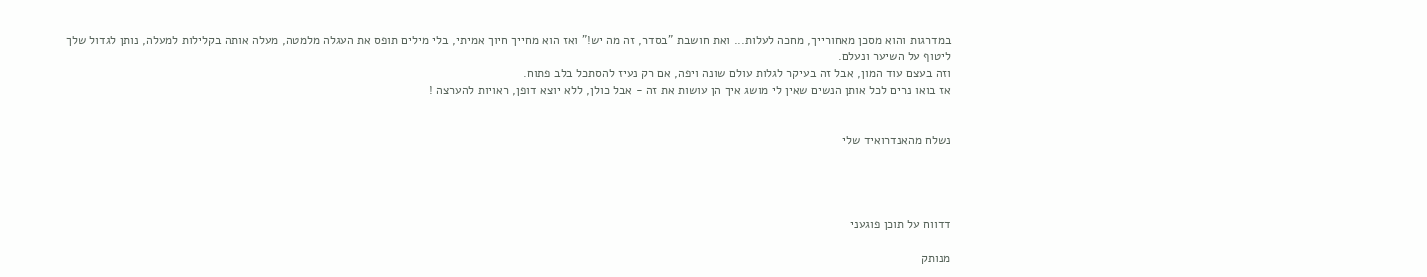במדרגות והוא מסכן מאחורייך, מחכה לעלות... ואת חושבת "בסדר, זה מה יש!" ואז הוא מחייך חיוך אמיתי, בלי מילים תופס את העגלה מלמטה, מעלה אותה בקלילות למעלה, נותן לגדול שלך ליטוף על השיער ונעלם.
וזה בעצם עוד המון, אבל זה בעיקר לגלות עולם שונה ויפה, אם רק נעיז להסתכל בלב פתוח.
אז בואו נרים לכל אותן הנשים שאין לי מושג איך הן עושות את זה - אבל כולן, ללא יוצא דופן, ראויות להערצה !


נשלח מהאנדרואיד שלי




דדווח על תוכן פוגעני

מנותק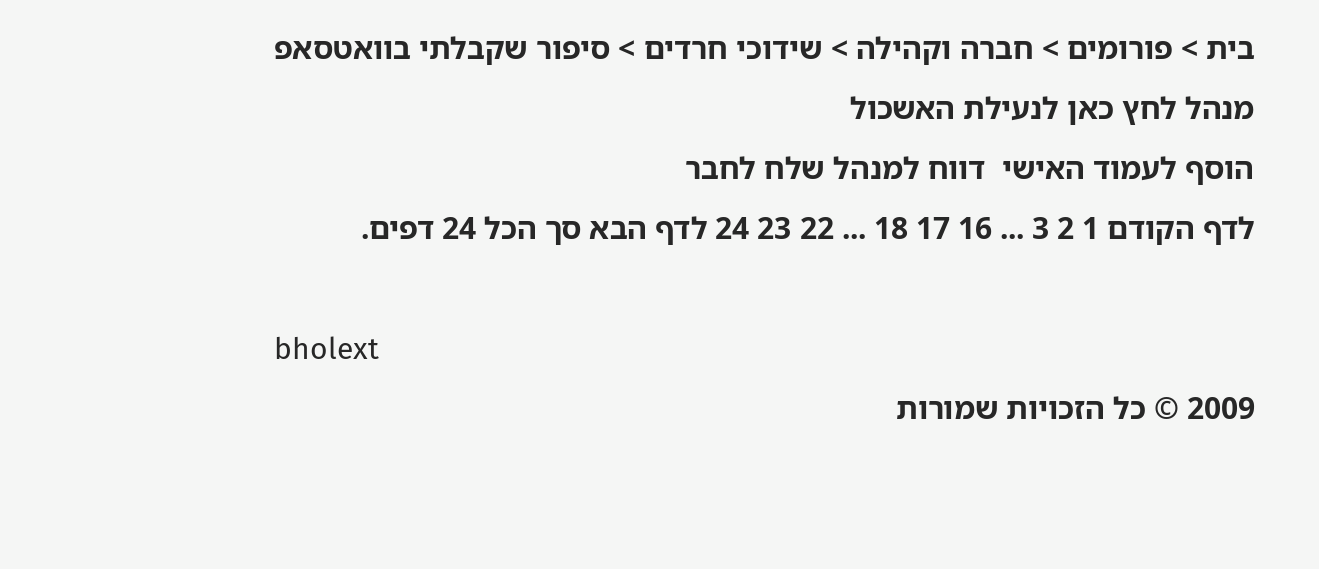בית > פורומים > חברה וקהילה > שידוכי חרדים > סיפור שקבלתי בוואטסאפ
מנהל לחץ כאן לנעילת האשכול
הוסף לעמוד האישי  דווח למנהל שלח לחבר
לדף הקודם 1 2 3 ... 16 17 18 ... 22 23 24 לדף הבא סך הכל 24 דפים.

bholext
2009 © כל הזכויות שמורות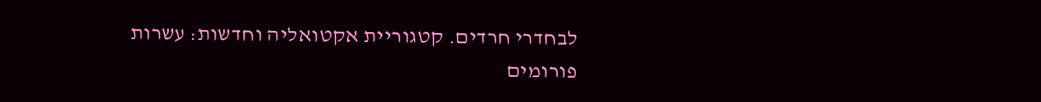לבחדרי חרדים. קטגוריית אקטואליה וחדשות: עשרות פורומים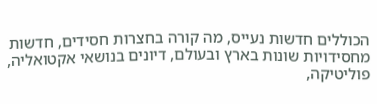הכוללים חדשות נעייס, מה קורה בחצרות חסידים, חדשות מחסידויות שונות בארץ ובעולם, דיונים בנושאי אקטואליה, פוליטיקה,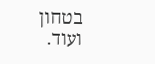בטחון ועוד.